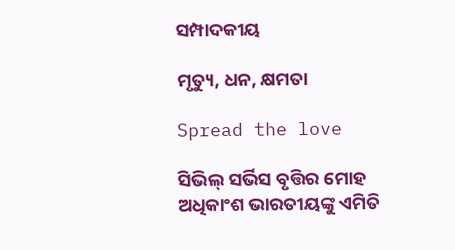ସମ୍ପାଦକୀୟ

ମୃତ୍ୟୁ, ଧନ, କ୍ଷମତା

Spread the love

ସିଭିଲ୍‌ ସର୍ଭିସ ବୃତ୍ତିର ମୋହ ଅଧିକାଂଶ ଭାରତୀୟଙ୍କୁ ଏମିତି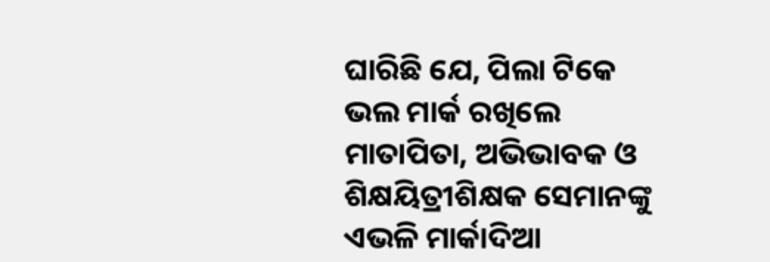ଘାରିଛି ଯେ, ପିଲା ଟିକେ ଭଲ ମାର୍କ ରଖିଲେ ମାତାପିତା, ଅଭିଭାବକ ଓ ଶିକ୍ଷୟିତ୍ରୀଶିକ୍ଷକ ସେମାନଙ୍କୁ ଏଭଳି ମାର୍କାଦିଆ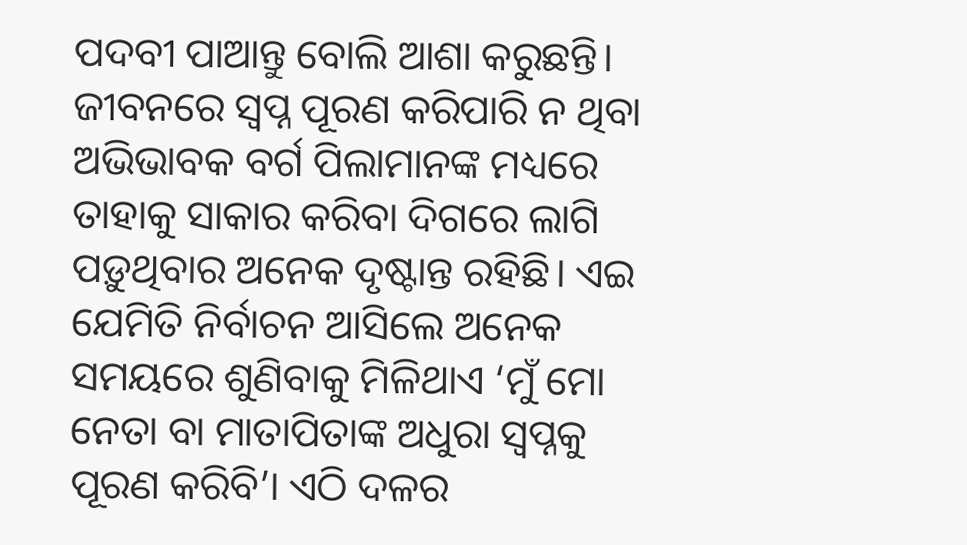ପଦବୀ ପାଆନ୍ତୁ ବୋଲି ଆଶା କରୁଛନ୍ତି। ଜୀବନରେ ସ୍ବପ୍ନ ପୂରଣ କରିପାରି ନ ଥିବା ଅଭିଭାବକ ବର୍ଗ ପିଲାମାନଙ୍କ ମଧ୍ୟରେ ତାହାକୁ ସାକାର କରିବା ଦିଗରେ ଲାଗି ପଡ଼ୁଥିବାର ଅନେକ ଦୃଷ୍ଟାନ୍ତ ରହିଛି। ଏଇ ଯେମିତି ନିର୍ବାଚନ ଆସିଲେ ଅନେକ ସମୟରେ ଶୁଣିବାକୁ ମିଳିଥାଏ ‘ମୁଁ ମୋ ନେତା ବା ମାତାପିତାଙ୍କ ଅଧୁରା ସ୍ବପ୍ନକୁ ପୂରଣ କରିବି’। ଏଠି ଦଳର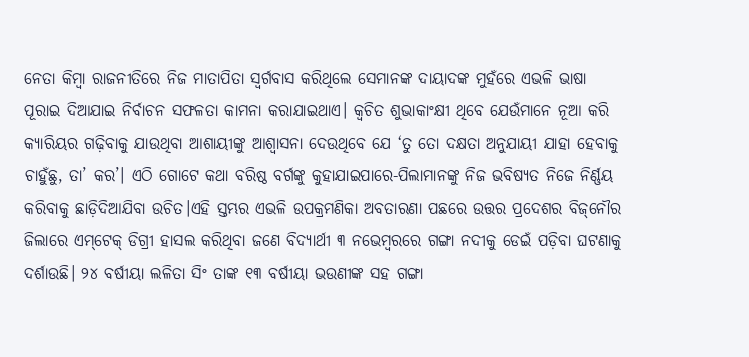ନେତା କିମ୍ବା ରାଜନୀତିରେ ନିଜ ମାତାପିତା ସ୍ବର୍ଗବାସ କରିଥିଲେ ସେମାନଙ୍କ ଦାୟାଦଙ୍କ ମୁହଁରେ ଏଭଳି ଭାଷା ପୂରାଇ ଦିଆଯାଇ ନିର୍ବାଚନ ସଫଳତା କାମନା କରାଯାଇଥାଏ। କ୍ୱଚିତ ଶୁଭାକାଂକ୍ଷୀ ଥିବେ ଯେଉଁମାନେ ନୂଆ କରି କ୍ୟାରିୟର ଗଢ଼ିବାକୁ ଯାଉଥିବା ଆଶାୟୀଙ୍କୁ ଆଶ୍ୱାସନା ଦେଉଥିବେ ଯେ ‘ତୁ ତୋ ଦକ୍ଷତା ଅନୁଯାୟୀ ଯାହା ହେବାକୁ ଚାହୁଁଛୁ, ତା’ କର’। ଏଠି ଗୋଟେ କଥା ବରିଷ୍ଠ ବର୍ଗଙ୍କୁ କୁହାଯାଇପାରେ-ପିଲାମାନଙ୍କୁ ନିଜ ଭବିଷ୍ୟତ ନିଜେ ନିର୍ଣ୍ଣୟ କରିବାକୁ ଛାଡ଼ିଦିଆଯିବା ଉଚିତ।ଏହି ସ୍ତମ୍ଭର ଏଭଳି ଉପକ୍ରମଣିକା ଅବତାରଣା ପଛରେ ଉତ୍ତର ପ୍ରଦେଶର ବିଜ୍‌ନୌର ଜିଲାରେ ଏମ୍‌ଟେକ୍‌ ଡିଗ୍ରୀ ହାସଲ କରିଥିବା ଜଣେ ବିଦ୍ୟାର୍ଥୀ ୩ ନଭେମ୍ବରରେ ଗଙ୍ଗା ନଦୀକୁ ଡେଇଁ ପଡ଼ିବା ଘଟଣାକୁ ଦର୍ଶାଉଛି। ୨୪ ବର୍ଷୀୟା ଲଳିତା ସିଂ ତାଙ୍କ ୧୩ ବର୍ଷୀୟା ଭଉଣୀଙ୍କ ସହ ଗଙ୍ଗା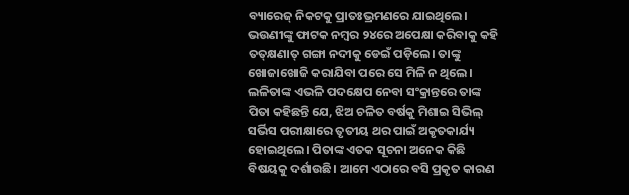ବ୍ୟାରେଜ୍‌ ନିକଟକୁ ପ୍ରାତଃଭ୍ରମଣରେ ଯାଇଥିଲେ। ଭଉଣୀଙ୍କୁ ଫାଟକ ନମ୍ବର ୨୪ରେ ଅପେକ୍ଷା କରିବାକୁ କହି ତତ୍‌କ୍ଷଣାତ୍‌ ଗଙ୍ଗା ନଦୀକୁ ଡେଇଁ ପଡ଼ିଲେ। ତାଙ୍କୁ ଖୋଜାଖୋଜି କରାଯିବା ପରେ ସେ ମିଳି ନ ଥିଲେ। ଲଳିତାଙ୍କ ଏଭଳି ପଦକ୍ଷେପ ନେବା ସଂକ୍ରାନ୍ତରେ ତାଙ୍କ ପିତା କହିଛନ୍ତି ଯେ, ଝିଅ ଚଳିତ ବର୍ଷକୁ ମିଶାଇ ସିଭିଲ୍‌ ସର୍ଭିସ ପରୀକ୍ଷାରେ ତୃତୀୟ ଥର ପାଇଁ ଅକୃତକାର୍ଯ୍ୟ ହୋଇଥିଲେ। ପିତାଙ୍କ ଏତକ ସୂଚନା ଅନେକ କିଛି ବିଷୟକୁ ଦର୍ଶାଉଛି। ଆମେ ଏଠାରେ ବସି ପ୍ରକୃତ କାରଣ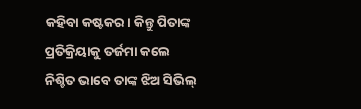କହିବା କଷ୍ଟକର। କିନ୍ତୁ ପିତାଙ୍କ ପ୍ରତିକ୍ରିୟାକୁ ତର୍ଜମା କଲେ ନିଶ୍ଚିତ ଭାବେ ତାଙ୍କ ଝିଅ ସିଭିଲ୍‌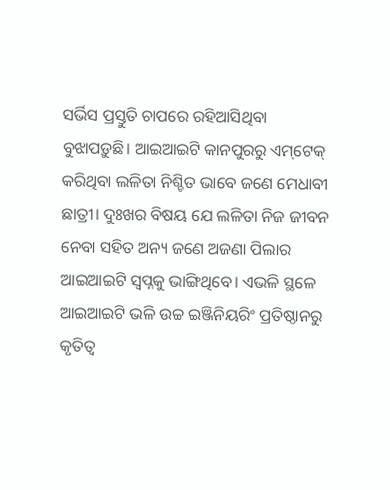ସର୍ଭିସ ପ୍ରସ୍ତୁତି ଚାପରେ ରହିଆସିଥିବା ବୁଝାପଡ଼ୁଛି। ଆଇଆଇଟି କାନପୁରରୁ ଏମ୍‌ଟେକ୍‌ କରିଥିବା ଲଳିତା ନିଶ୍ଚିତ ଭାବେ ଜଣେ ମେଧାବୀ ଛାତ୍ରୀ। ଦୁଃଖର ବିଷୟ ଯେ ଲଳିତା ନିଜ ଜୀବନ ନେବା ସହିତ ଅନ୍ୟ ଜଣେ ଅଜଣା ପିଲାର ଆଇଆଇଟି ସ୍ବପ୍ନକୁ ଭାଙ୍ଗିଥିବେ। ଏଭଳି ସ୍ଥଳେ ଆଇଆଇଟି ଭଳି ଉଚ୍ଚ ଇଞ୍ଜିନିୟରିଂ ପ୍ରତିଷ୍ଠାନରୁ କୃତିତ୍ୱ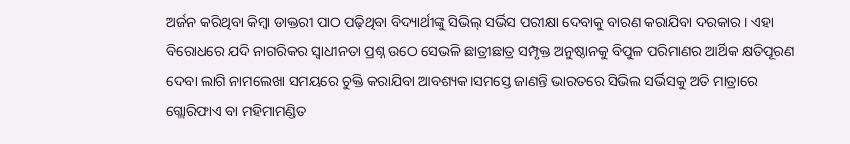ଅର୍ଜନ କରିଥିବା କିମ୍ବା ଡାକ୍ତରୀ ପାଠ ପଢ଼ିଥିବା ବିଦ୍ୟାର୍ଥୀଙ୍କୁ ସିଭିଲ୍‌ ସର୍ଭିସ ପରୀକ୍ଷା ଦେବାକୁ ବାରଣ କରାଯିବା ଦରକାର। ଏହା ବିରୋଧରେ ଯଦି ନାଗରିକର ସ୍ବାଧୀନତା ପ୍ରଶ୍ନ ଉଠେ ସେଭଳି ଛାତ୍ରୀଛାତ୍ର ସମ୍ପୃକ୍ତ ଅନୁଷ୍ଠାନକୁ ବିପୁଳ ପରିମାଣର ଆର୍ଥିକ କ୍ଷତିପୂରଣ ଦେବା ଲାଗି ନାମଲେଖା ସମୟରେ ଚୁକ୍ତି କରାଯିବା ଆବଶ୍ୟକ।ସମସ୍ତେ ଜାଣନ୍ତି ଭାରତରେ ସିଭିଲ ସର୍ଭିସକୁ ଅତି ମାତ୍ରାରେ ଗ୍ଲୋରିଫାଏ ବା ମହିମାମଣ୍ଡିତ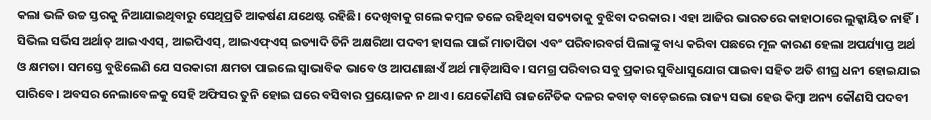କଲା ଭଳି ଉଚ୍ଚ ସ୍ତରକୁ ନିଆଯାଇଥିବାରୁ ସେଥିପ୍ରତି ଆକର୍ଷଣ ଯଥେଷ୍ଟ ରହିଛି। ଦେଖିବାକୁ ଗଲେ କମ୍ବଳ ତଳେ ରହିଥିବା ସତ୍ୟତାକୁ ବୁଝିବା ଦରକାର। ଏହା ଆଜିର ଭାରତରେ କାହାଠାରେ ଲୁକ୍କାୟିତ ନାହିଁ। ସିଭିଲ ସର୍ଭିସ ଅର୍ଥାତ୍‌ ଆଇଏଏସ୍‌, ଆଇପିଏସ୍‌, ଆଇଏଫ୍‌ଏସ୍‌ ଇତ୍ୟାଦି ତିନି ଅକ୍ଷରିଆ ପଦବୀ ହାସଲ ପାଇଁ ମାତାପିତା ଏବଂ ପରିବାରବର୍ଗ ପିଲାଙ୍କୁ ବାଧ୍ୟ କରିବା ପଛରେ ମୂଳ କାରଣ ହେଲା ଅପର୍ଯ୍ୟାପ୍ତ ଅର୍ଥ ଓ କ୍ଷମତା। ସମସ୍ତେ ବୁଝିଲେଣି ଯେ ସରକାରୀ କ୍ଷମତା ପାଇଲେ ସ୍ବାଭାବିକ ଭାବେ ଓ ଆପଣାଛାଏଁ ଅର୍ଥ ମାଡ଼ିଆସିବ। ସମଗ୍ର ପରିବାର ସବୁ ପ୍ରକାର ସୁବିଧାସୁଯୋଗ ପାଇବା ସହିତ ଅତି ଶୀଘ୍ର ଧନୀ ହୋଇଯାଇ ପାରିବେ। ଅବସର ନେଲାବେଳକୁ ସେହି ଅଫିସର ତୁନି ହୋଇ ଘରେ ବସିବାର ପ୍ରୟୋଜନ ନ ଥାଏ। ଯେକୌଣସି ରାଜନୈତିକ ଦଳର କବାଡ଼ ବାଡ଼େଇଲେ ରାଜ୍ୟ ସଭା ହେଉ କିମ୍ବା ଅନ୍ୟ କୌଣସି ପଦବୀ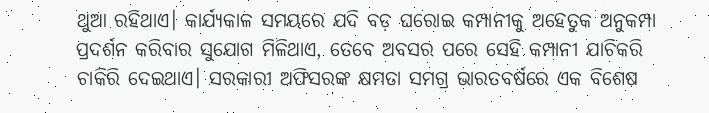ଥୁଆ ରହିଥାଏ। କାର୍ଯ୍ୟକାଳ ସମୟରେ ଯଦି ବଡ଼ ଘରୋଇ କମ୍ପାନୀକୁ ଅହେତୁକ ଅନୁକମ୍ପା ପ୍ରଦର୍ଶନ କରିବାର ସୁଯୋଗ ମିଳିଥାଏ, ତେବେ ଅବସର ପରେ ସେହି କମ୍ପାନୀ ଯାଚିକରି ଚାକିରି ଦେଇଥାଏ। ସରକାରୀ ଅଫିସରଙ୍କ କ୍ଷମତା ସମଗ୍ର ଭାରତବର୍ଷରେ ଏକ ବିଶେଷ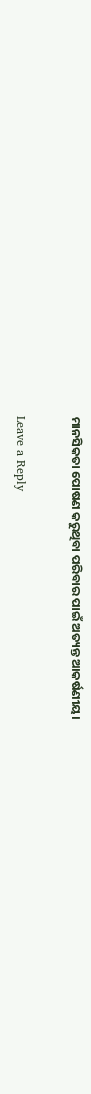ମାନସିକତା ପୋଷଣ କରୁଥିବା ପରିବାର ପାଇଁ ଅତ୍ୟନ୍ତ ଆକର୍ଷଣୀୟ।

Leave a Reply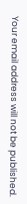Your email address will not be published.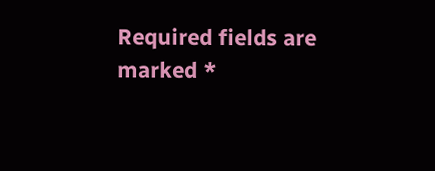Required fields are marked *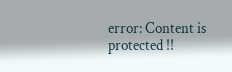error: Content is protected !!